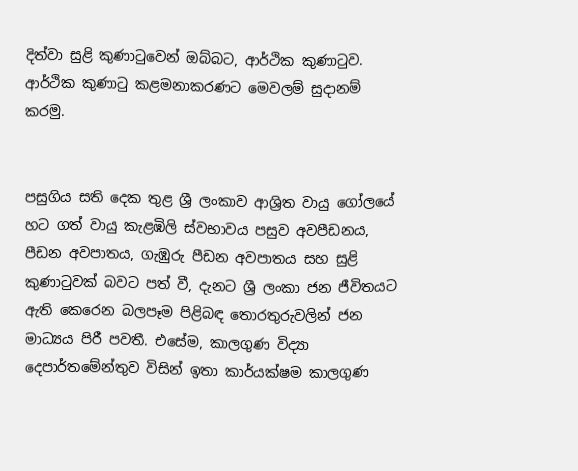දිත්වා සුළි කුණාටුවෙන් ඔබ්බට, ආර්ථික කුණාටුව. ආර්ථික කුණාටු කළමනාකරණට මෙවලම් සුදානම් කරමු.


පසුගිය සති දෙක තුළ ශ්‍රී ලංකාව ආශ්‍රිත වායු ගෝලයේ හට ගත් වායු කැළඹිලි ස්වභාවය පසුව අවපීඩනය, පීඩන අවපාතය, ගැඹුරු පීඩන අවපාතය සහ සුළි කුණාටුවක් බවට පත් වී, දැනට ශ්‍රී ලංකා ජන ජීවිතයට ඇති කෙරෙන බලපෑම පිළිබඳ තොරතුරුවලින් ජන මාධ්‍යය පිරී පවතී. එසේම, කාලගුණ විද්‍යා දෙපාර්තමේන්තුව විසින් ඉතා කාර්යක්ෂම කාලගුණ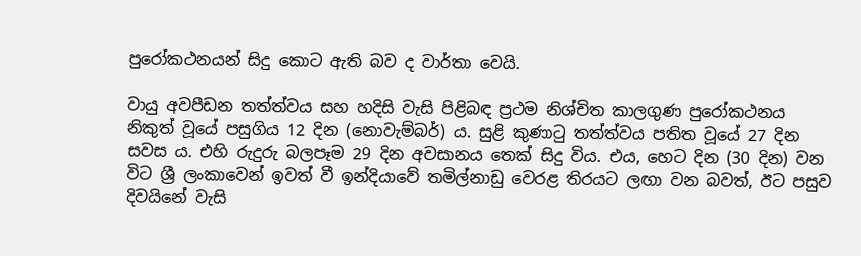පුරෝකථනයන් සිදු කොට ඇති බව ද වාර්තා වෙයි.

වායු අවපීඩන තත්ත්වය සහ හදිසි වැසි පිළිබඳ ප්‍රථම නිශ්චිත කාලගුණ පුරෝකථනය නිකුත් වූයේ පසුගිය 12 දින (නොවැම්බර්) ය. සුළි කුණාටු තත්ත්වය පතිත වූයේ 27 දින සවස ය. එහි රුදුරු බලපෑම 29 දින අවසානය තෙක් සිදු විය. එය, හෙට දින (30 දින) වන විට ශ්‍රී ලංකාවෙන් ඉවත් වී ඉන්දියාවේ තමිල්නාඩු වෙරළ තිරයට ලඟා වන බවත්, ඊට පසුව දිවයිනේ වැසි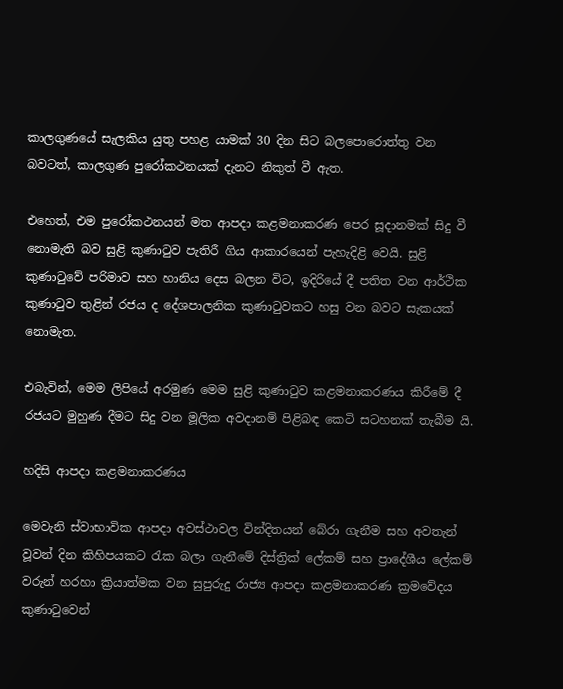කාලගුණයේ සැලකිය යුතු පහළ යාමක් 30 දින සිට බලපොරොත්තු වන බවටත්, කාලගුණ පුරෝකථනයක් දැනට නිකුත් වී ඇත.

එහෙත්, එම පුරෝකථනයන් මත ආපදා කළමනාකරණ පෙර සූදානමක් සිදු වී නොමැති බව සුළි කුණාටුව පැතිරී ගිය ආකාරයෙන් පැහැදිළි වෙයි. සුළි කුණාටුවේ පරිමාව සහ හානිය දෙස බලන විට, ඉදිරියේ දී පතිත වන ආර්ථික කුණාටුව තුළින් රජය ද දේශපාලනික කුණාටුවකට හසු වන බවට සැකයක් නොමැත.

එබැවින්, මෙම ලිපියේ අරමුණ මෙම සුළි කුණාටුව කළමනාකරණය කිරීමේ දී රජයට මුහුණ දීමට සිදු වන මූලික අවදානම් පිළිබඳ කෙටි සටහනක් තැබීම යි.

හදිසි ආපදා කළමනාකරණය

මෙවැනි ස්වාභාවික ආපදා අවස්ථාවල වින්දිතයන් බේරා ගැනීම සහ අවතැන් වූවන් දින කිහිපයකට රැක බලා ගැනීමේ දිස්ත්‍රික් ලේකම් සහ ප්‍රාදේශීය ලේකම් වරුන් හරහා ක්‍රියාත්මක වන සුපුරුදු රාජ්‍ය ආපදා කළමනාකරණ ක්‍රමවේදය කුණාටුවෙන්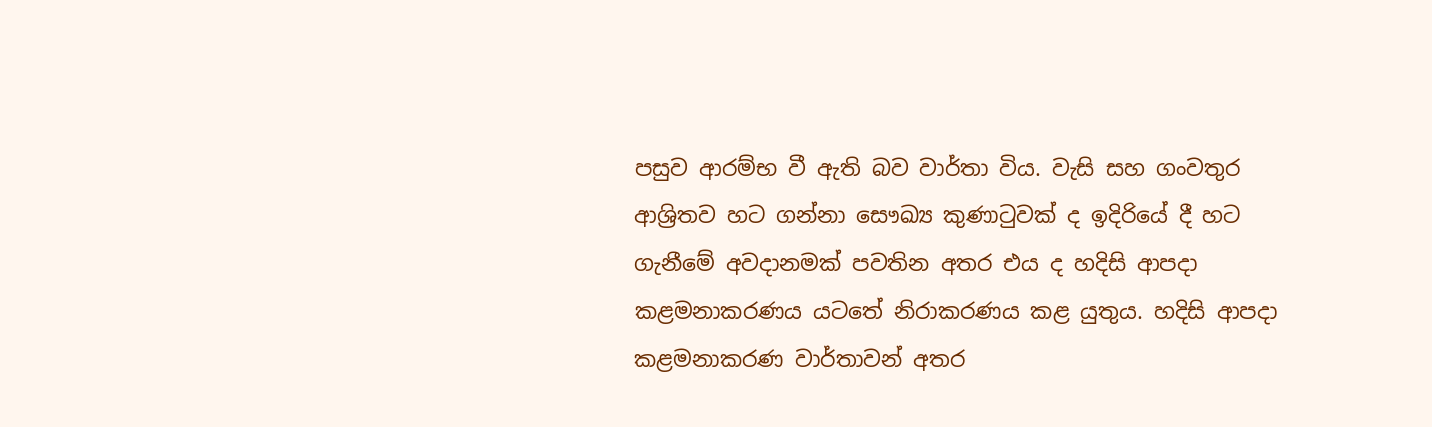පසුව ආරම්භ වී ඇති බව වාර්තා විය. වැසි සහ ගංවතුර ආශ්‍රිතව හට ගන්නා සෞඛ්‍ය කුණාටුවක් ද ඉදිරියේ දී හට ගැනීමේ අවදානමක් පවතින අතර එය ද හදිසි ආපදා කළමනාකරණය යටතේ නිරාකරණය කළ යුතුය. හදිසි ආපදා කළමනාකරණ වාර්තාවන් අතර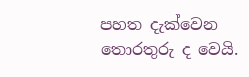පහත දැක්වෙන තොරතුරු ද වෙයි.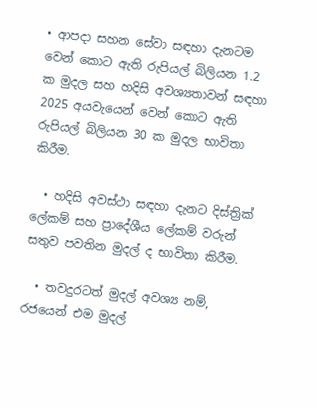• ආපදා සහන සේවා සඳහා දැනටම වෙන් කොට ඇති රුපියල් බිලියන 1.2 ක මුදල සහ හදිසි අවශ්‍යතාවන් සඳහා 2025 අයවැයෙන් වෙන් කොට ඇති රුපියල් බිලියන 30 ක මුදල භාවිතා කිරීම.

  • හදිසි අවස්ථා සඳහා දැනට දිස්ත්‍රික් ලේකම් සහ ප්‍රාදේශීය ලේකම් වරුන් සතුව පවතින මුදල් ද භාවිතා කිරීම.

  • තවදුරටත් මුදල් අවශ්‍ය නම්, රජයෙන් එම මුදල්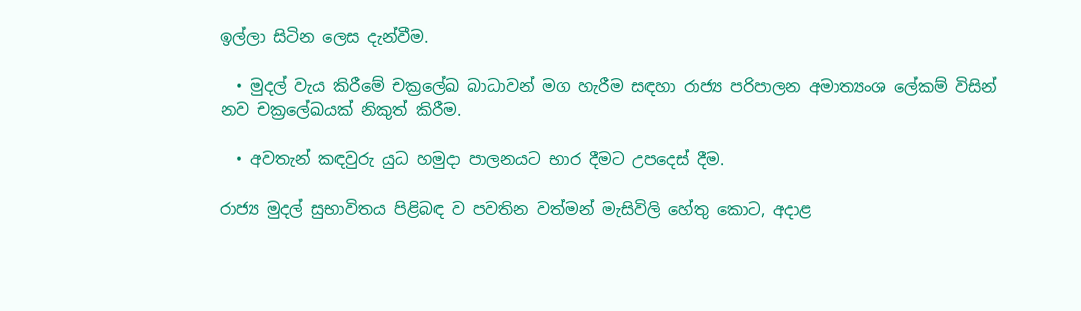ඉල්ලා සිටින ලෙස දැන්වීම.

  • මුදල් වැය කිරීමේ චක්‍රලේඛ බාධාවන් මග හැරීම සඳහා රාජ්‍ය පරිපාලන අමාත්‍යංශ ලේකම් විසින් නව චක්‍රලේඛයක් නිකුත් කිරීම.

  • අවතැන් කඳවුරු යුධ හමුදා පාලනයට භාර දීමට උපදෙස් දීම.

රාජ්‍ය මුදල් සුභාවිතය පිළිබඳ ව පවතින වත්මන් මැසිවිලි හේතු කොට, අදාළ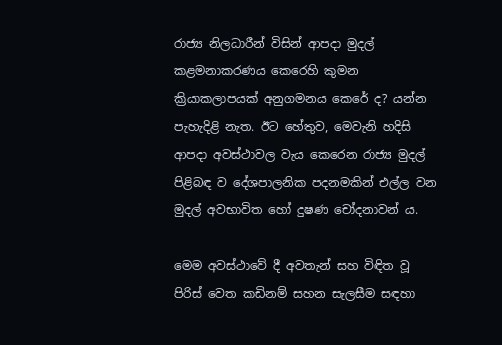රාජ්‍ය නිලධාරීන් විසින් ආපදා මුදල් කළමනාකරණය කෙරෙහි කුමන ක්‍රියාකලාපයක් අනුගමනය කෙරේ ද? යන්න පැහැදිළි නැත. ඊට හේතුව, මෙවැනි හදිසි ආපදා අවස්ථාවල වැය කෙරෙන රාජ්‍ය මුදල් පිළිබඳ ව දේශපාලනික පදනමකින් එල්ල වන මුදල් අවභාවිත හෝ දුෂණ චෝදනාවන් ය.

මෙම අවස්ථාවේ දී අවතැන් සහ විඳිත වූ පිරිස් වෙත කඩිනම් සහන සැලසීම සඳහා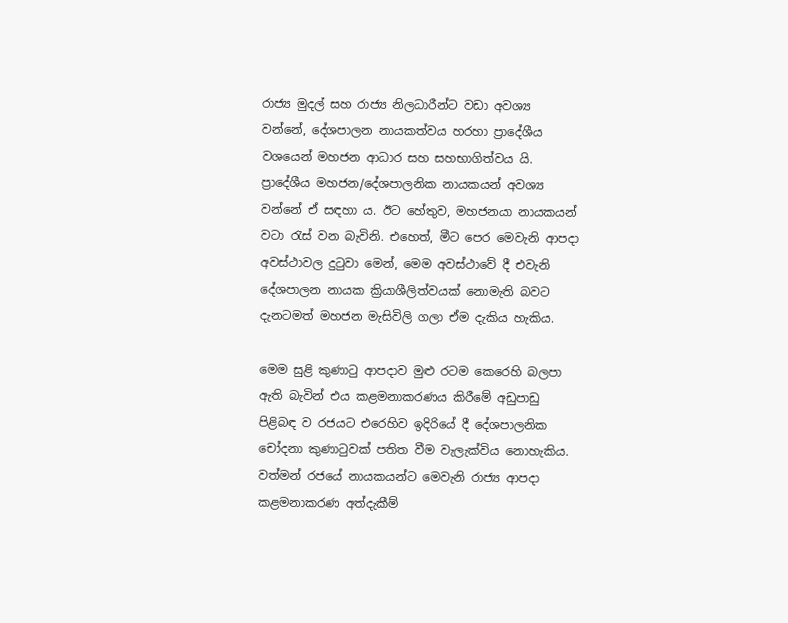රාජ්‍ය මුදල් සහ රාජ්‍ය නිලධාරීන්ට වඩා අවශ්‍ය වන්නේ, දේශපාලන නායකත්වය හරහා ප්‍රාදේශීය වශයෙන් මහජන ආධාර සහ සහභාගිත්වය යි. ප්‍රාදේශීය මහජන/දේශපාලනික නායකයන් අවශ්‍ය වන්නේ ඒ සඳහා ය. ඊට හේතුව, මහජනයා නායකයන් වටා රැස් වන බැවිනි. එහෙත්, මීට පෙර මෙවැනි ආපදා අවස්ථාවල දුටුවා මෙන්, මෙම අවස්ථාවේ දී එවැනි දේශපාලන නායක ක්‍රියාශීලිත්වයක් නොමැති බවට දැනටමත් මහජන මැසිවිලි ගලා ඒම දැකිය හැකිය.

මෙම සුළි කුණාටු ආපදාව මුළු රටම කෙරෙහි බලපා ඇති බැවින් එය කළමනාකරණය කිරීමේ අඩුපාඩු පිළිබඳ ව රජයට එරෙහිව ඉදිරියේ දී දේශපාලනික චෝදනා කුණාටුවක් පතිත වීම වැලැක්විය නොහැකිය. වත්මන් රජයේ නායකයන්ට මෙවැනි රාජ්‍ය ආපදා කළමනාකරණ අත්දැකීම්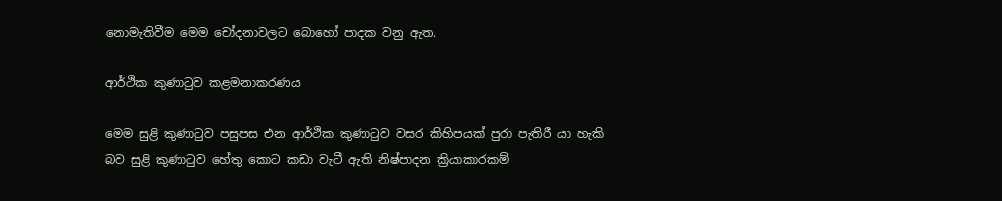නොමැතිවීම මෙම චෝදනාවලට බොහෝ පාදක වනු ඇත.

ආර්ථික කුණාටුව කළමනාකරණය

මෙම සුළි කුණාටුව පසුපස එන ආර්ථික කුණාටුව වසර කිහිපයක් පුරා පැතිරී යා හැකි බව සුළි කුණාටුව හේතු කොට කඩා වැටී ඇති නිෂ්පාදන ක්‍රියාකාරකම්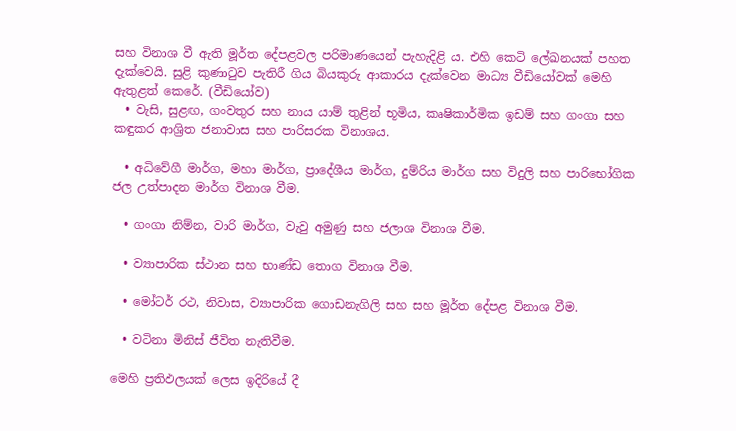සහ විනාශ වී ඇති මූර්ත දේපළවල පරිමාණයෙන් පැහැදිළි ය. එහි කෙටි ලේඛනයක් පහත දැක්වෙයි. සුළි කුණාටුව පැතිරී ගිය බියකුරු ආකාරය දැක්වෙන මාධ්‍ය වීඩියෝවක් මෙහි ඇතුළත් කෙරේ. (වීඩියෝව)
  • වැසි, සුළඟ, ගංවතුර සහ නාය යාම් තුළින් භූමිය, කෘෂිකාර්මික ඉඩම් සහ ගංගා සහ කඳුකර ආශ්‍රිත ජනාවාස සහ පාරිසරක විනාශය.

  • අධිවේගී මාර්ග, මහා මාර්ග, ප්‍රාදේශීය මාර්ග, දුම්රිය මාර්ග සහ විදුලි සහ පාරිභෝගික ජල උත්පාදන මාර්ග විනාශ වීම.

  • ගංගා නිම්න, වාරි මාර්ග, වැවු අමුණු සහ ජලාශ විනාශ වීම.

  • ව්‍යාපාරික ස්ථාන සහ භාණ්ඩ තොග විනාශ වීම.

  • මෝටර් රථ, නිවාස, ව්‍යාපාරික ගොඩනැගිලි සහ සහ මූර්ත දේපළ විනාශ වීම.

  • වටිනා මිනිස් ජීවිත නැතිවීම.

මෙහි ප්‍රතිඵලයක් ලෙස ඉදිරියේ දී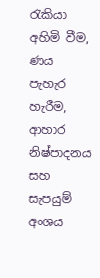රැකියා අහිමි වීම, ණය පැහැර හැරීම, ආහාර නිෂ්පාදනය සහ සැපයුම් අංශය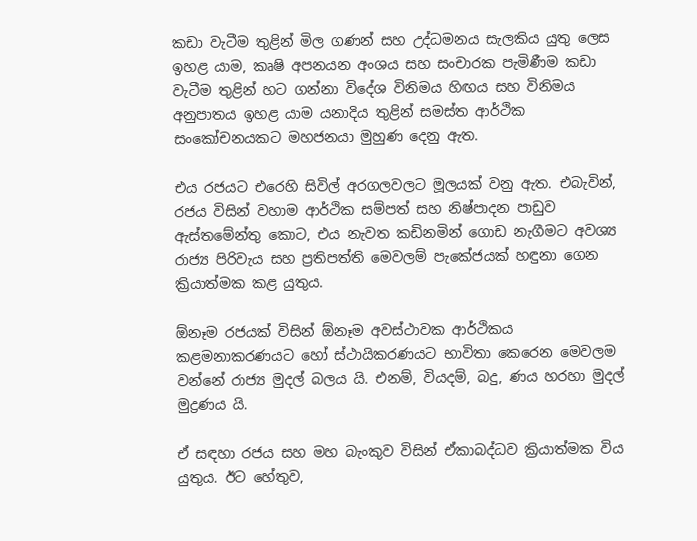කඩා වැටීම තුළින් මිල ගණන් සහ උද්ධමනය සැලකිය යුතු ලෙස ඉහළ යාම, කෘෂි අපනයන අංශය සහ සංචාරක පැමිණීම කඩා වැටීම තුළින් හට ගන්නා විදේශ විනිමය හිඟය සහ විනිමය අනුපාතය ඉහළ යාම යනාදිය තුළින් සමස්ත ආර්ථික සංකෝචනයකට මහජනයා මුහුණ දෙනු ඇත.

එය රජයට එරෙහි සිවිල් අරගලවලට මූලයක් වනු ඇත. එබැවින්, රජය විසින් වහාම ආර්ථික සම්පත් සහ නිෂ්පාදන පාඩුව ඇස්තමේන්තු කොට, එය නැවත කඩිනමින් ගොඩ නැගීමට අවශ්‍ය රාජ්‍ය පිරිවැය සහ ප්‍රතිපත්ති මෙවලම් පැකේජයක් හඳුනා ගෙන ක්‍රියාත්මක කළ යුතුය.

ඕනෑම රජයක් විසින් ඕනෑම අවස්ථාවක ආර්ථිකය කළමනාකරණයට හෝ ස්ථායිකරණයට භාවිතා කෙරෙන මෙවලම වන්නේ රාජ්‍ය මුදල් බලය යි. එනම්, වියදම්, බදු, ණය හරහා මුදල් මුද්‍රණය යි.

ඒ සඳහා රජය සහ මහ බැංකුව විසින් ඒකාබද්ධව ක්‍රියාත්මක විය යුතුය. ඊට හේතුව,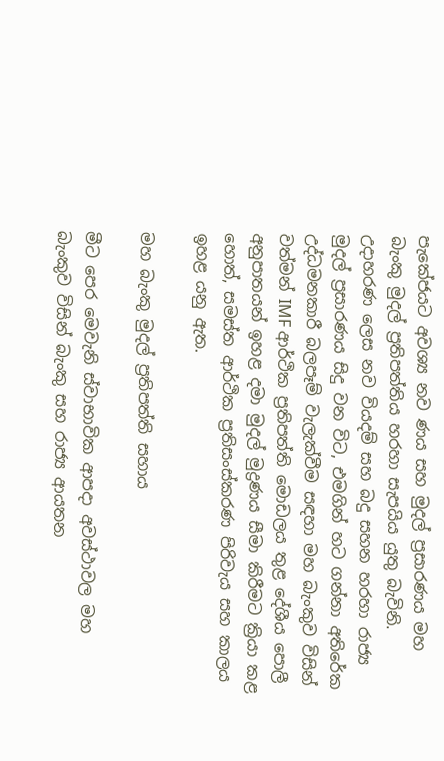පැකේජයට අවශ්‍ය නව ණය සහ මුදල් ප්‍රසාරණය මහ බැංකු මුදල් ප්‍රතිපත්තිය හරහා සැපයිය යුතු බැවිනි. උදාහරණ ලෙස නව වියදම් සහ බදු සහන හරහා රාජ්‍ය මුදල් ප්‍රසාරණය සිදු වන විට, එමගින් හට ගන්නා අතිරේක උද්ධමනකාරී බලපෑම් වැලැක්වීම සඳහා මහ බැංකුව විසින් වත්මන් IMF ආර්ථික ප්‍රතිපත්ති මොඩලය තුළ දේශීය පොලී අනුපාතයන් ඉහළ දමා මුදල් මුද්‍රණය සීමා කිරීමට ක්‍රියා කළ හොත්, සමස්ත ආර්ථික ප්‍රතිසංස්කරණ පිරිවැය සහ කාලය ඉහළ යනු ඇත.

මහ බැංකු මුදල් ප්‍රතිපත්ති සහාය

මීට පෙර මෙවැනි ස්වාභාවික ආපදා අවස්ථාවල මහ බැංකුව විසින් බැංකු සහ රාජ්‍ය ආයතන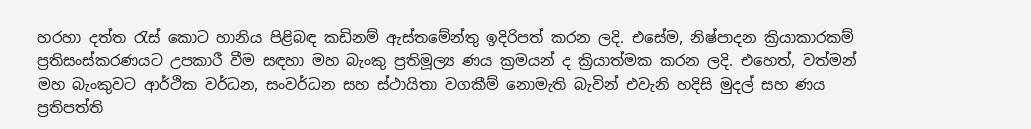හරහා දත්ත රැස් කොට හානිය පිළිබඳ කඩිනම් ඇස්තමේන්තු ඉදිරිපත් කරන ලදි. එසේම, නිෂ්පාදන ක්‍රියාකාරකම් ප්‍රතිසංස්කරණයට උපකාරී වීම සඳහා මහ බැංකු ප්‍රතිමූල්‍ය ණය ක්‍රමයන් ද ක්‍රියාත්මක කරන ලදි. එහෙත්, වත්මන් මහ බැංකුවට ආර්ථික වර්ධන, සංවර්ධන සහ ස්ථායිතා වගකීම් නොමැති බැවින් එවැනි හදිසි මුදල් සහ ණය ප්‍රතිපත්ති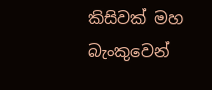කිසිවක් මහ බැංකුවෙන්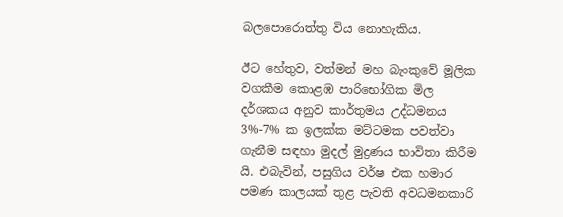බලපොරොත්තු විය නොහැකිය.

ඊට හේතුව, වත්මන් මහ බැංකුවේ මූලික වගකීම කොළඹ පාරිභෝගික මිල දර්ශකය අනුව කාර්තුමය උද්ධමනය 3%-7% ක ඉලක්ක මට්ටමක පවත්වා ගැනීම සඳහා මුදල් මුද්‍රණය භාවිතා කිරීම යි. එබැවින්, පසුගිය වර්ෂ එක හමාර පමණ කාලයක් තුළ පැවති අවධමනකාරි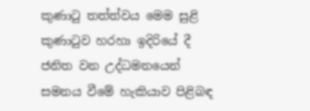කුණාටු තත්ත්වය මෙම සුළි කුණාටුව හරහා ඉදිරියේ දී ජනිත වන උද්ධමනයෙන් සමනය වීමේ හැකියාව පිළිබඳ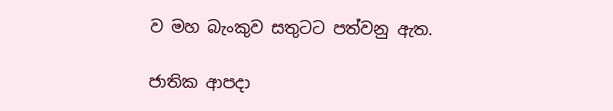ව මහ බැංකුව සතුටට පත්වනු ඇත.

ජාතික ආපදා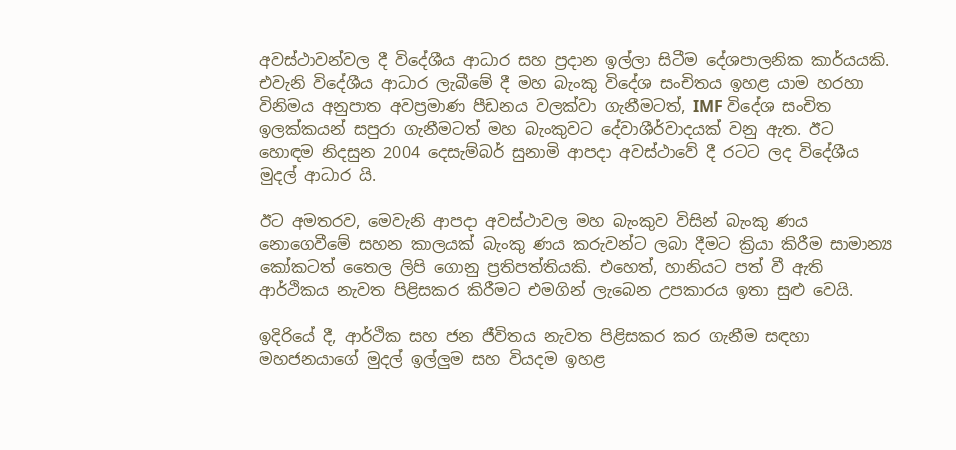අවස්ථාවන්වල දී විදේශීය ආධාර සහ ප්‍රදාන ඉල්ලා සිටීම දේශපාලනික කාර්යයකි. එවැනි විදේශීය ආධාර ලැබීමේ දී මහ බැංකු විදේශ සංචිතය ඉහළ යාම හරහා විනිමය අනුපාත අවප්‍රමාණ පීඩනය වලක්වා ගැනීමටත්, IMF විදේශ සංචිත ඉලක්කයන් සපුරා ගැනීමටත් මහ බැංකුවට දේවාශීර්වාදයක් වනු ඇත. ඊට හොඳම නිදසුන 2004 දෙසැම්බර් සුනාමි ආපදා අවස්ථාවේ දී රටට ලද විදේශීය මුදල් ආධාර යි.

ඊට අමතරව, මෙවැනි ආපදා අවස්ථාවල මහ බැංකුව විසින් බැංකු ණය නොගෙවීමේ සහන කාලයක් බැංකු ණය කරුවන්ට ලබා දීමට ක්‍රියා කිරීම සාමාන්‍ය කෝකටත් තෛල ලිපි ගොනු ප්‍රතිපත්තියකි. එහෙත්, හානියට පත් වී ඇති ආර්ථිකය නැවත පිළිසකර කිරීමට එමගින් ලැබෙන උපකාරය ඉතා සුළු වෙයි.

ඉදිරියේ දී, ආර්ථික සහ ජන ජීවිතය නැවත පිළිසකර කර ගැනීම සඳහා මහජනයාගේ මුදල් ඉල්ලුම සහ වියදම ඉහළ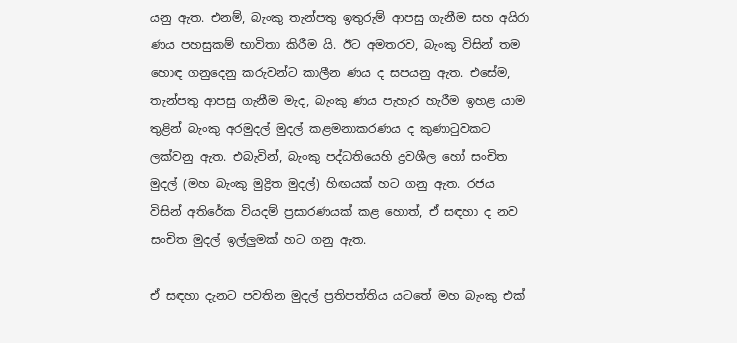යනු ඇත. එනම්, බැංකු තැන්පතු ඉතුරුම් ආපසු ගැනීම සහ අයිරා ණය පහසුකම් භාවිතා කිරීම යි. ඊට අමතරව, බැංකු විසින් තම හොඳ ගනුදෙනු කරුවන්ට කාලීන ණය ද සපයනු ඇත. එසේම, තැන්පතු ආපසු ගැනීම මැද, බැංකු ණය පැහැර හැරීම ඉහළ යාම තුළින් බැංකු අරමුදල් මුදල් කළමනාකරණය ද කුණාටුවකට ලක්වනු ඇත. එබැවින්, බැංකු පද්ධතියෙහි ද්‍රවශීල හෝ සංචිත මුදල් (මහ බැංකු මුද්‍රිත මුදල්) හිඟයක් හට ගනු ඇත. රජය විසින් අතිරේක වියදම් ප්‍රසාරණයක් කළ හොත්, ඒ සඳහා ද නව සංචිත මුදල් ඉල්ලුමක් හට ගනු ඇත.

ඒ සඳහා දැනට පවතින මුදල් ප්‍රතිපත්තිය යටතේ මහ බැංකු එක්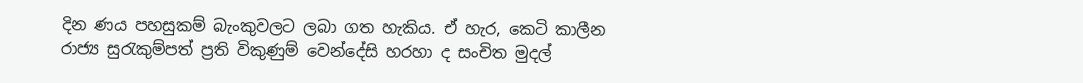දින ණය පහසුකම් බැංකුවලට ලබා ගත හැකිය. ඒ හැර, කෙටි කාලීන රාජ්‍ය සුරැකුම්පත් ප්‍රති විකුණුම් වෙන්දේසි හරහා ද සංචිත මුදල්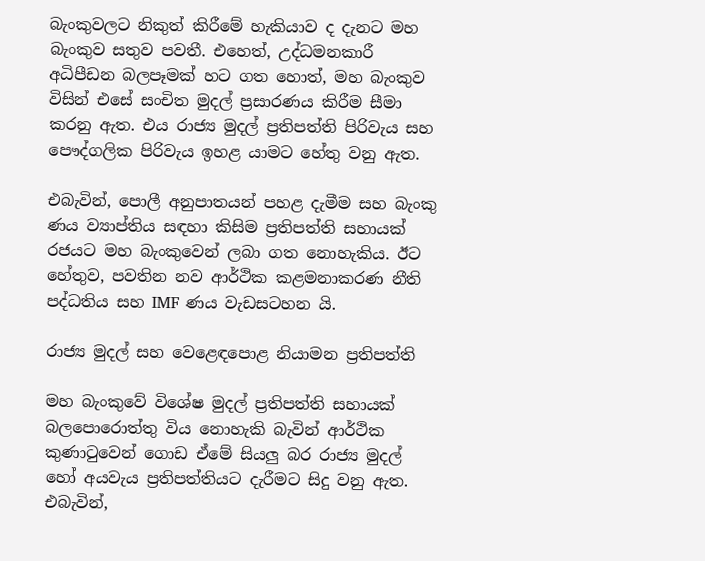බැංකුවලට නිකුත් කිරීමේ හැකියාව ද දැනට මහ බැංකුව සතුව පවතී. එහෙත්, උද්ධමනකාරී අධිපීඩන බලපෑමක් හට ගත හොත්, මහ බැංකුව විසින් එසේ සංචිත මුදල් ප්‍රසාරණය කිරීම සීමා කරනු ඇත. එය රාජ්‍ය මුදල් ප්‍රතිපත්ති පිරිවැය සහ පෞද්ගලික පිරිවැය ඉහළ යාමට හේතු වනු ඇත.

එබැවින්, පොලී අනුපාතයන් පහළ දැමීම සහ බැංකු ණය ව්‍යාප්තිය සඳහා කිසිම ප්‍රතිපත්ති සහායක් රජයට මහ බැංකුවෙන් ලබා ගත නොහැකිය. ඊට හේතුව, පවතින නව ආර්ථික කළමනාකරණ නීති පද්ධතිය සහ IMF ණය වැඩසටහන යි.

රාජ්‍ය මුදල් සහ වෙළෙඳපොළ නියාමන ප්‍රතිපත්ති

මහ බැංකුවේ විශේෂ මුදල් ප්‍රතිපත්ති සහායක් බලපොරොත්තු විය නොහැකි බැවින් ආර්ථික කුණාටුවෙන් ගොඩ ඒමේ සියලු බර රාජ්‍ය මුදල් හෝ අයවැය ප්‍රතිපත්තියට දැරීමට සිදු වනු ඇත. එබැවින්,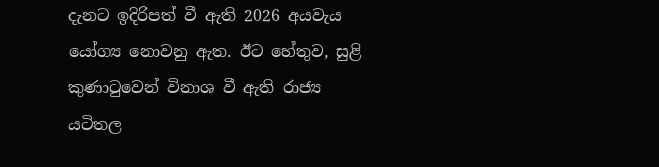දැනට ඉදිරිපත් වී ඇති 2026 අයවැය යෝග්‍ය නොවනු ඇත. ඊට හේතුව, සුළි කුණාටුවෙන් විනාශ වී ඇති රාජ්‍ය යටිතල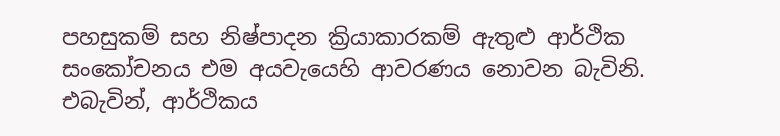පහසුකම් සහ නිෂ්පාදන ක්‍රියාකාරකම් ඇතුළු ආර්ථික සංකෝචනය එම අයවැයෙහි ආවරණය නොවන බැවිනි. එබැවින්, ආර්ථිකය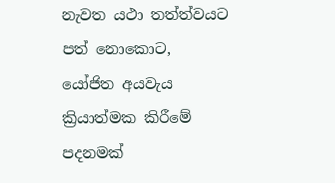නැවත යථා තත්ත්වයට පත් නොකොට, යෝජිත අයවැය ක්‍රියාත්මක කිරීමේ පදනමක්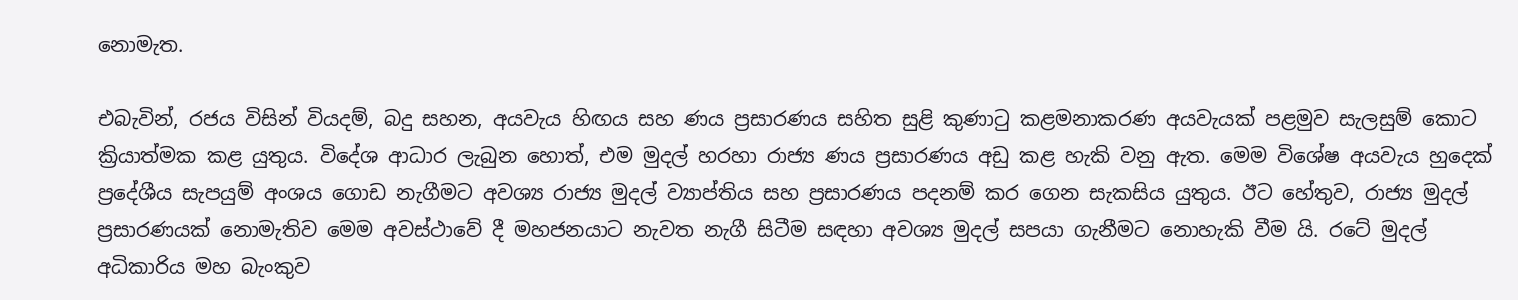නොමැත.

එබැවින්, රජය විසින් වියදම්, බදු සහන, අයවැය හිඟය සහ ණය ප්‍රසාරණය සහිත සුළි කුණාටු කළමනාකරණ අයවැයක් පළමුව සැලසුම් කොට ක්‍රියාත්මක කළ යුතුය. විදේශ ආධාර ලැබුන හොත්, එම මුදල් හරහා රාජ්‍ය ණය ප්‍රසාරණය අඩු කළ හැකි වනු ඇත. මෙම විශේෂ අයවැය හුදෙක් ප්‍රදේශීය සැපයුම් අංශය ගොඩ නැගීමට අවශ්‍ය රාජ්‍ය මුදල් ව්‍යාප්තිය සහ ප්‍රසාරණය පදනම් කර ගෙන සැකසිය යුතුය. ඊට හේතුව, රාජ්‍ය මුදල් ප්‍රසාරණයක් නොමැතිව මෙම අවස්ථාවේ දී මහජනයාට නැවත නැගී සිටීම සඳහා අවශ්‍ය මුදල් සපයා ගැනීමට නොහැකි වීම යි. රටේ මුදල් අධිකාරිය මහ බැංකුව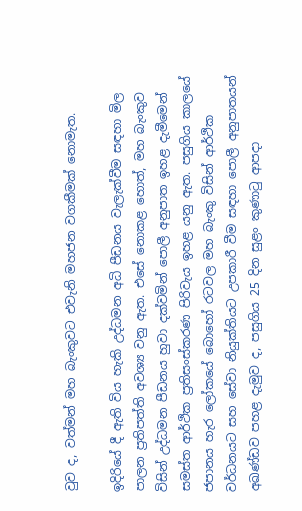වුව ද, වත්මන් මහ බැංකුවට එවැනි මහජන වගකීමක් නොමැත.

ඉදිරියේ දී ඇති විය හැකි උද්ධමන අධි පීඩනය වැලැක්වීම සඳහා මිල පාලන ප්‍රතිපත්ති අවශ්‍ය වනු ඇත. එසේ නොකළ හොත්, මහ බැංකුව විසින් උද්ධමන පීඩනය හුවා දක්වමින් පොලී අනුපාත ඉහළ දැමීමෙන් සමස්ත ආර්ථික ප්‍රතිසංස්කරණ පිරිවැය ඉහළ යනු ඇත. පසුගිය කාලයේ ජපානය හැර ලෝකයේ බොහෝ රටවල මහ බැංකු විසින් ආර්ථික වර්ධනයට සහ සේවා නියුක්තියට උපකාරී වීම සඳහා පොලී අනුපාතයන් අඛණ්ඩව පහළ දැමුව ද, පසුගිය 25 දින සුළං කුණාටු ආපදා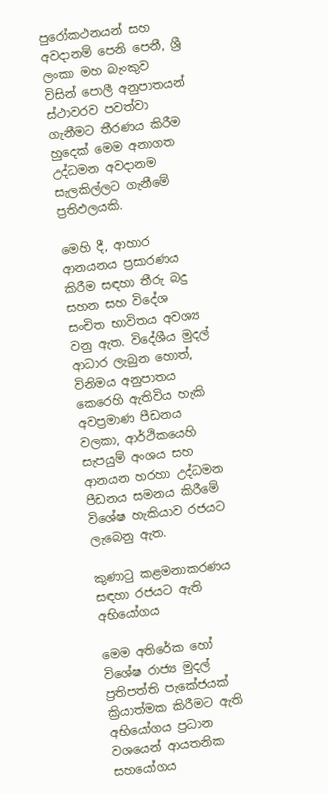පුරෝකථනයන් සහ අවදානම් පෙනි පෙනී, ශ්‍රී ලංකා මහ බැංකුව විසින් පොලී අනුපාතයන් ස්ථාවරව පවත්වා ගැනීමට තීරණය කිරීම හුදෙක් මෙම අනාගත උද්ධමන අවදානම සැලකිල්ලට ගැනීමේ ප්‍රතිඵලයකි.

මෙහි දී, ආහාර ආනයනය ප්‍රසාරණය කිරීම සඳහා තීරු බදු සහන සහ විදේශ සංචිත භාවිතය අවශ්‍ය වනු ඇත. විදේශීය මුදල් ආධාර ලැබුන හොත්, විනිමය අනුපාතය කෙරෙහි ඇතිවිය හැකි අවප්‍රමාණ පීඩනය වලකා, ආර්ථිකයෙහි සැපයුම් අංශය සහ ආනයන හරහා උද්ධමන පීඩනය සමනය කිරීමේ විශේෂ හැකියාව රජයට ලැබෙනු ඇත.

කුණාටු කළමනාකරණය සඳහා රජයට ඇති අභියෝගය

මෙම අතිරේක හෝ විශේෂ රාජ්‍ය මුදල් ප්‍රතිපත්ති පැකේජයක් ක්‍රියාත්මක කිරීමට ඇති අභියෝගය ප්‍රධාන වශයෙන් ආයතනික සහයෝගය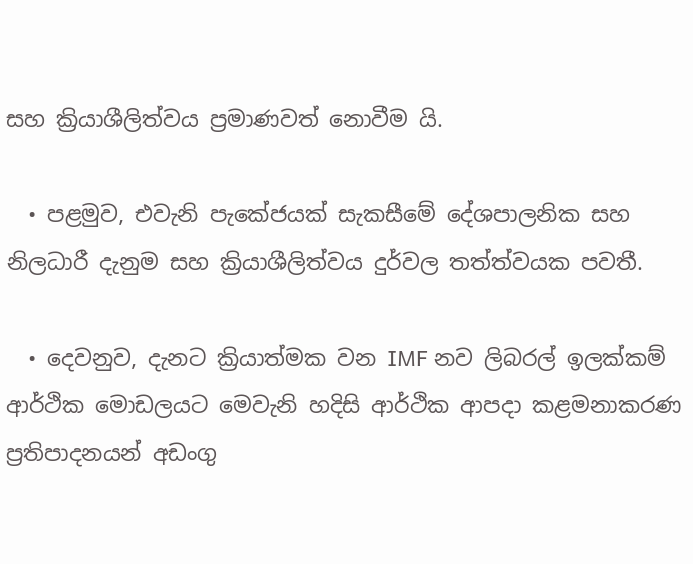සහ ක්‍රියාශීලිත්වය ප්‍රමාණවත් නොවීම යි.

  • පළමුව, එවැනි පැකේජයක් සැකසීමේ දේශපාලනික සහ නිලධාරී දැනුම සහ ක්‍රියාශීලිත්වය දුර්වල තත්ත්වයක පවතී.

  • දෙවනුව, දැනට ක්‍රියාත්මක වන IMF නව ලිබරල් ඉලක්කම් ආර්ථික මොඩලයට මෙවැනි හදිසි ආර්ථික ආපදා කළමනාකරණ ප්‍රතිපාදනයන් අඩංගු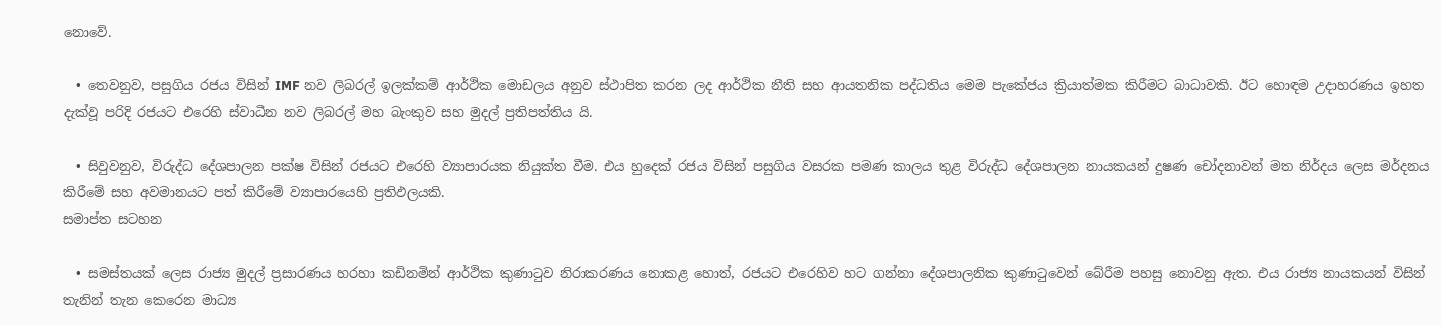නොවේ.

  • තෙවනුව, පසුගිය රජය විසින් IMF නව ලිබරල් ඉලක්කම් ආර්ථික මොඩලය අනුව ස්ථාපිත කරන ලද ආර්ථික නීති සහ ආයතනික පද්ධතිය මෙම පැකේජය ක්‍රියාත්මක කිරීමට බාධාවකි. ඊට හොඳම උදාහරණය ඉහත දැක්වූ පරිදි රජයට එරෙහි ස්වාධීන නව ලිබරල් මහ බැංකුව සහ මුදල් ප්‍රතිපත්තිය යි.

  • සිවුවනුව, විරුද්ධ දේශපාලන පක්ෂ විසින් රජයට එරෙහි ව්‍යාපාරයක නියුක්ත වීම. එය හුදෙක් රජය විසින් පසුගිය වසරක පමණ කාලය තුළ විරුද්ධ දේශපාලන නායකයන් දුෂණ චෝදනාවන් මත නිර්දය ලෙස මර්දනය කිරීමේ සහ අවමානයට පත් කිරීමේ ව්‍යාපාරයෙහි ප්‍රතිඵලයකි.
සමාප්ත සටහන

  • සමස්තයක් ලෙස රාජ්‍ය මුදල් ප්‍රසාරණය හරහා කඩිනමින් ආර්ථික කුණාටුව නිරාකරණය නොකළ හොත්, රජයට එරෙහිව හට ගන්නා දේශපාලනික කුණාටුවෙන් බේරීම පහසු නොවනු ඇත. එය රාජ්‍ය නායකයන් විසින් තැනින් තැන කෙරෙන මාධ්‍ය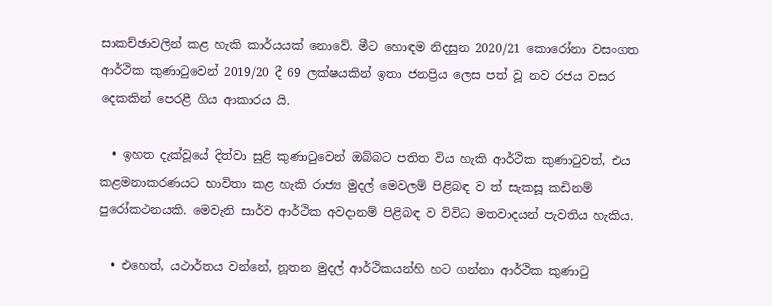සාකච්ඡාවලින් කළ හැකි කාර්යයක් නොවේ. මීට හොඳම නිදසුන 2020/21 කොරෝනා වසංගත ආර්ථික කුණාටුවෙන් 2019/20 දී 69 ලක්ෂයකින් ඉතා ජනප්‍රිය ලෙස පත් වූ නව රජය වසර දෙකකින් පෙරළී ගිය ආකාරය යි.

  • ඉහත දැක්වූයේ දිත්වා සුළි කුණාටුවෙන් ඔබ්බට පතිත විය හැකි ආර්ථික කුණාටුවත්, එය කළමනාකරණයට භාවිතා කළ හැකි රාජ්‍ය මුදල් මෙවලම් පිළිබඳ ව ත් සැකසූ කඩිනම් පුරෝකථනයකි. මෙවැනි සාර්ව ආර්ථික අවදානම් පිළිබඳ ව විවිධ මතවාදයන් පැවතිය හැකිය.

  • එහෙත්, යථාර්තය වන්නේ, නූතන මුදල් ආර්ථිකයන්හි හට ගන්නා ආර්ථික කුණාටු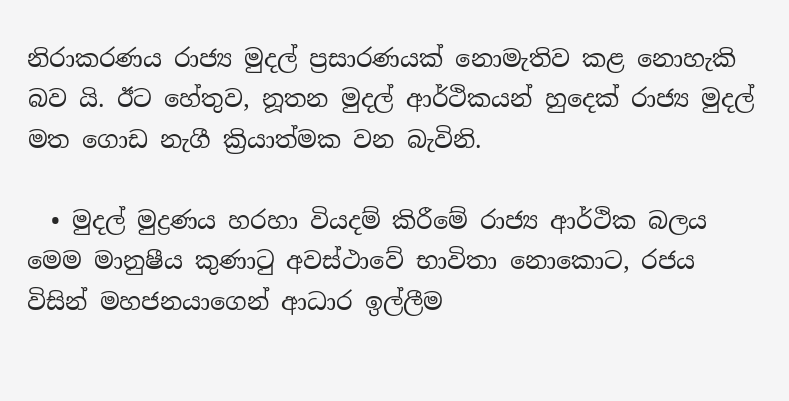නිරාකරණය රාජ්‍ය මුදල් ප්‍රසාරණයක් නොමැතිව කළ නොහැකි බව යි. ඊට හේතුව, නූතන මුදල් ආර්ථිකයන් හුදෙක් රාජ්‍ය මුදල් මත ගොඩ නැගී ක්‍රියාත්මක වන බැවිනි.

  • මුදල් මුද්‍රණය හරහා වියදම් කිරීමේ රාජ්‍ය ආර්ථික බලය මෙම මානුෂීය කුණාටු අවස්ථාවේ භාවිතා නොකොට, රජය විසින් මහජනයාගෙන් ආධාර ඉල්ලීම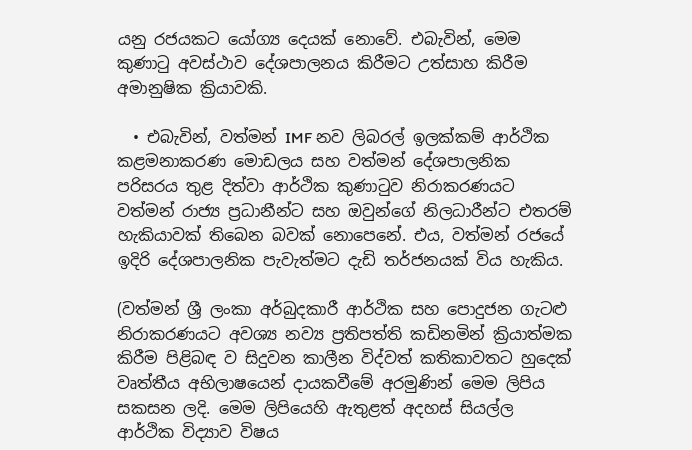යනු රජයකට යෝග්‍ය දෙයක් නොවේ. එබැවින්, මෙම කුණාටු අවස්ථාව දේශපාලනය කිරීමට උත්සාහ කිරීම අමානුෂික ක්‍රියාවකි.

  • එබැවින්, වත්මන් IMF නව ලිබරල් ඉලක්කම් ආර්ථික කළමනාකරණ මොඩලය සහ වත්මන් දේශපාලනික පරිසරය තුළ දිත්වා ආර්ථික කුණාටුව නිරාකරණයට වත්මන් රාජ්‍ය ප්‍රධානීන්ට සහ ඔවුන්ගේ නිලධාරීන්ට එතරම් හැකියාවක් තිබෙන බවක් නොපෙනේ. එය, වත්මන් රජයේ ඉදිරි දේශපාලනික පැවැත්මට දැඩි තර්ජනයක් විය හැකිය.

(වත්මන් ශ්‍රී ලංකා අර්බුදකාරී ආර්ථික සහ පොදුජන ගැටළු නිරාකරණයට අවශ්‍ය නව්‍ය ප්‍රතිපත්ති කඩිනමින් ක්‍රියාත්මක කිරීම පිළිබඳ ව සිදුවන කාලීන විද්වත් කතිකාවතට හුදෙක් වෘත්තීය අභිලාෂයෙන් දායකවීමේ අරමුණින් මෙම ලිපිය සකසන ලදි. මෙම ලිපියෙහි ඇතුළත් අදහස් සියල්ල ආර්ථික විද්‍යාව විෂය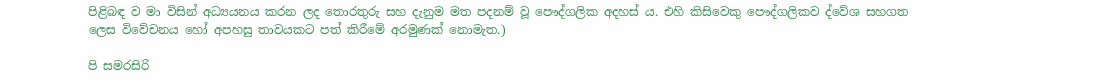පිළිබඳ ව මා විසින් අධ්‍යයනය කරන ලද තොරතුරු සහ දැනුම මත පදනම් වූ පෞද්ගලික අදහස් ය. එහි කිසිවෙකු පෞද්ගලිකව ද්වේශ සහගත ලෙස විවේචනය හෝ අපහසු තාවයකට පත් කිරීමේ අරමුණක් නොමැත.)

පි සමරසිරි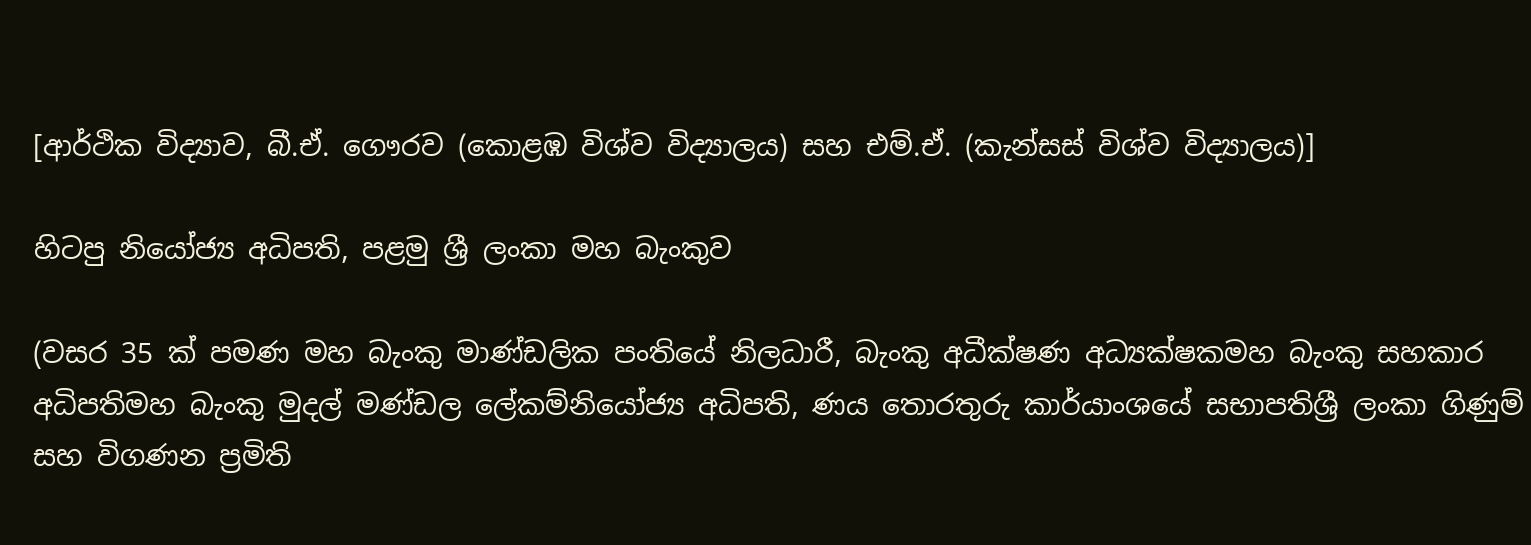[ආර්ථික විද්‍යාව, බී.ඒ. ගෞරව (කොළඹ විශ්ව විද්‍යාලය) සහ එම්.ඒ. (කැන්සස් විශ්ව විද්‍යාලය)]

හිටපු නියෝජ්‍ය අධිපති, පළමු ශ්‍රී ලංකා මහ බැංකුව

(වසර 35 ක් පමණ මහ බැංකු මාණ්ඩලික පංතියේ නිලධාරී, බැංකු අධීක්ෂණ අධ්‍යක්ෂකමහ බැංකු සහකාර අධිපතිමහ බැංකු මුදල් මණ්ඩල ලේකම්නියෝජ්‍ය අධිපති, ණය තොරතුරු කාර්යාංශයේ සභාපතිශ්‍රී ලංකා ගිණුම් සහ විගණන ප්‍රමිති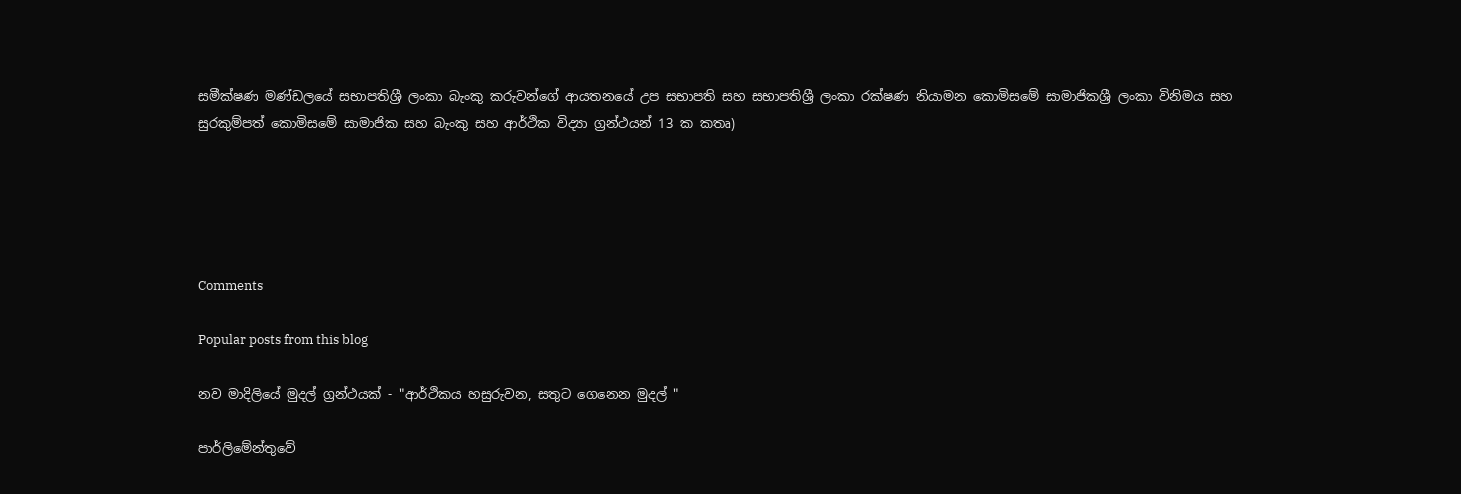සමීක්ෂණ මණ්ඩලයේ සභාපතිශ්‍රී ලංකා බැංකු කරුවන්ගේ ආයතනයේ උප සභාපති සහ සභාපතිශ්‍රී ලංකා රක්ෂණ නියාමන කොමිසමේ සාමාජිකශ්‍රී ලංකා විනිමය සහ සුරකුම්පත් කොමිසමේ සාමාජික සහ බැංකු සහ ආර්ථික විද්‍යා ග්‍රන්ථයන් 13 ක කතෘ)





Comments

Popular posts from this blog

නව මාදිලියේ මුදල් ග්‍රන්ථයක් - "ආර්ථිකය හසුරුවන, සතුට ගෙනෙන මුදල් "

පාර්ලිමේන්තුවේ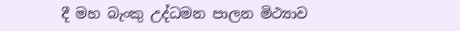දී මහ බැංකු උද්ධමන පාලන මිථ්‍යාව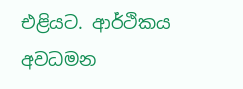එළියට. ආර්ථිකය අවධමන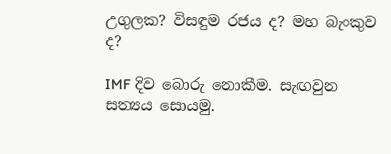උගුලක? විසඳුම රජය ද? මහ බැංකුව ද?

IMF දිව බොරු නොකීම. සැඟවුන සත්‍යය සොයමු.